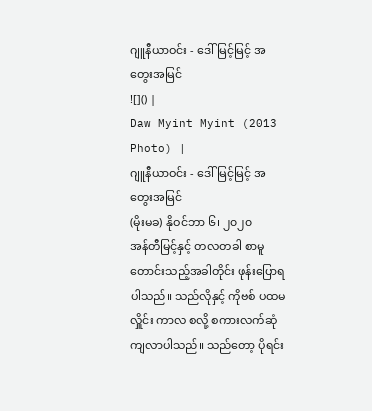ဂျူနီယာဝင်း - ဒေါ်မြင့်မြင့် အတွေးအမြင်
![]() |
Daw Myint Myint (2013 Photo) |
ဂျူနီယာဝင်း - ဒေါ်မြင့်မြင့် အတွေးအမြင်
(မိုးမခ) နိုဝင်ဘာ ၆၊ ၂၀၂၀
အန်တီမြင့်နှင့် တလတခါ စာမူတောင်းသည့်အခါတိုင်း ဖုန်းပြောရပါသည်။ သည်လိုနှင့် ကိုဗစ် ပထမလှိူင်း ကာလ စလို့ စကားလက်ဆုံကျလာပါသည်။ သည်တော့ ပိုရင်း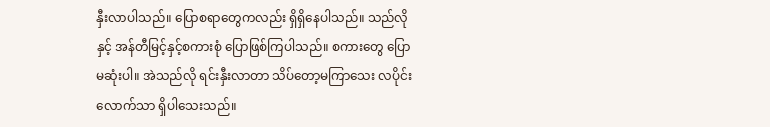နှီးလာပါသည်။ ပြောစရာတွေကလည်း ရှိရှိနေပါသည်။ သည်လိုနှင့် အန်တီမြင့်နှင့်စကားစုံ ပြောဖြစ်ကြပါသည်။ စကားတွေ ပြောမဆုံးပါ။ အဲသည်လို ရင်းနှီးလာတာ သိပ်တော့မကြာသေး လပိုင်းလောက်သာ ရှိပါသေးသည်။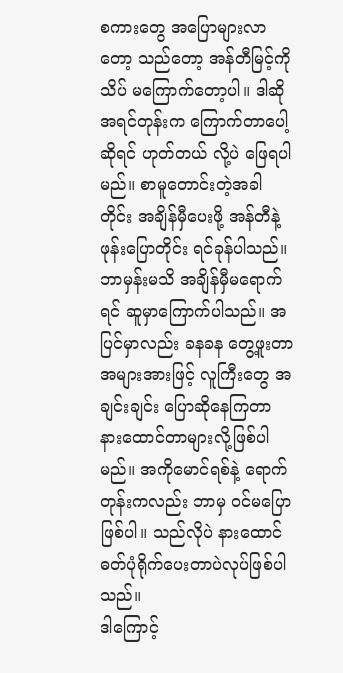စကားတွေ အပြောများလာတော့ သည်တော့ အန်တီမြင့်ကို သိပ် မကြောက်တော့ပါ။ ဒါဆို အရင်တုန်းက ကြောက်တာပေါ့ ဆိုရင် ဟုတ်တယ် လို့ပဲ ဖြေရပါမည်။ စာမူတောင်းတဲ့အခါတိုင်း အချိန်မှီပေးဖို့ အန်တီနဲ့ ဖုန်းပြောတိုင်း ရင်ခုန်ပါသည်။ ဘာမှန်းမသိ အချိန်မှီမရောက်ရင် ဆူမှာကြောက်ပါသည်။ အပြင်မှာလည်း ခနခန တွေ့ဖူးတာ အများအားဖြင့် လူကြီးတွေ အချင်းချင်း ပြောဆိုနေကြတာ နားထောင်တာများလို့ဖြစ်ပါမည်။ အကိုမောင်ရစ်နဲ့ ရောက်တုန်းကလည်း ဘာမှ ဝင်မပြောဖြစ်ပါ။ သည်လိုပဲ နားထောင် ဓတ်ပုံရိုက်ပေးတာပဲလုပ်ဖြစ်ပါသည်။
ဒါကြောင့်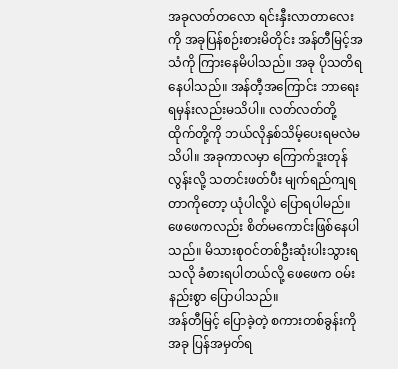အခုလတ်တလော ရင်းနှီးလာတာလေးကို အခုပြန်စဉ်းစားမိတိုင်း အန်တီမြင့်အသံကို ကြားနေမိပါသည်။ အခု ပိုသတိရနေပါသည်။ အန်တီ့အကြောင်း ဘာရေးရမှန်းလည်းမသိပါ။ လတ်လတ်တို့ ထိုက်တို့ကို ဘယ်လိုနှစ်သိမ့်ပေးရမလဲမသိပါ။ အခုကာလမှာ ကြောက်ဒူးတုန်လွန်းလို့ သတင်းဖတ်ပီး မျက်ရည်ကျရတာကိုတော့ ယုံပါလို့ပဲ ပြောရပါမည်။ ဖေဖေကလည်း စိတ်မကောင်းဖြစ်နေပါသည်။ မိသားစုဝင်တစ်ဦးဆုံးပါးသွားရသလို ခံစားရပါတယ်လို့ ဖေဖေက ဝမ်းနည်းစွာ ပြောပါသည်။
အန်တီမြင့် ပြောခဲ့တဲ့ စကားတစ်ခွန်းကို အခု ပြန်အမှတ်ရ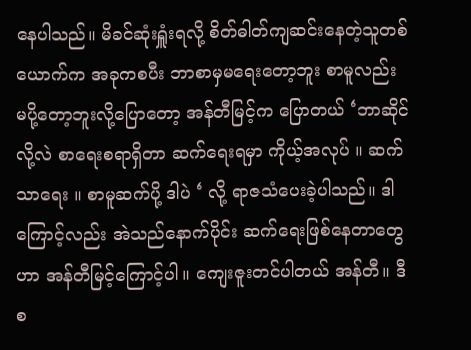နေပါသည်။ မိခင်ဆုံးရှူံးရလို့ စိတ်ဓါတ်ကျဆင်းနေတဲ့သူတစ်ယောက်က အခုကစပီး ဘာစာမှမရေးတော့ဘူး စာမူလည်း မပို့တော့ဘူးလို့ပြောတော့ အန်တီမြင့်က ပြောတယ် ‘ဘာဆိုင်လို့လဲ စာရေးစရာရှိတာ ဆက်ရေးရမှာ ကိုယ့်အလုပ် ။ ဆက်သာရေး ။ စာမူဆက်ပို့ ဒါပဲ ‘ လို့ ရာဇသံပေးခဲ့ပါသည်။ ဒါကြောင့်လည်း အဲသည်နောက်ပိုင်း ဆက်ရေးဖြစ်နေတာတွေ ဟာ အန်တီမြင့်ကြောင့်ပါ။ ကျေးဇူးတင်ပါတယ် အန်တီ။ ဒီစ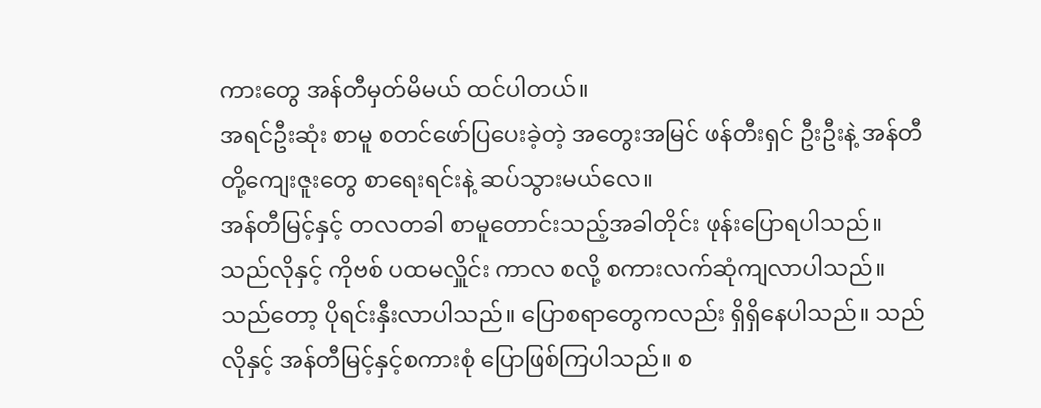ကားတွေ အန်တီမှတ်မိမယ် ထင်ပါတယ်။
အရင်ဦးဆုံး စာမူ စတင်ဖော်ပြပေးခဲ့တဲ့ အတွေးအမြင် ဖန်တီးရှင် ဦးဦးနဲ့ အန်တီတို့ကျေးဇူးတွေ စာရေးရင်းနဲ့ ဆပ်သွားမယ်လေ။
အန်တီမြင့်နှင့် တလတခါ စာမူတောင်းသည့်အခါတိုင်း ဖုန်းပြောရပါသည်။ သည်လိုနှင့် ကိုဗစ် ပထမလှိူင်း ကာလ စလို့ စကားလက်ဆုံကျလာပါသည်။ သည်တော့ ပိုရင်းနှီးလာပါသည်။ ပြောစရာတွေကလည်း ရှိရှိနေပါသည်။ သည်လိုနှင့် အန်တီမြင့်နှင့်စကားစုံ ပြောဖြစ်ကြပါသည်။ စ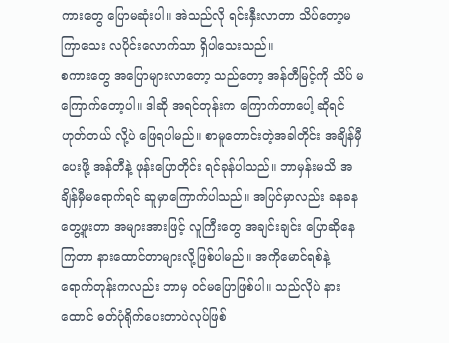ကားတွေ ပြောမဆုံးပါ။ အဲသည်လို ရင်းနှီးလာတာ သိပ်တော့မကြာသေး လပိုင်းလောက်သာ ရှိပါသေးသည်။
စကားတွေ အပြောများလာတော့ သည်တော့ အန်တီမြင့်ကို သိပ် မကြောက်တော့ပါ။ ဒါဆို အရင်တုန်းက ကြောက်တာပေါ့ ဆိုရင် ဟုတ်တယ် လို့ပဲ ဖြေရပါမည်။ စာမူတောင်းတဲ့အခါတိုင်း အချိန်မှီပေးဖို့ အန်တီနဲ့ ဖုန်းပြောတိုင်း ရင်ခုန်ပါသည်။ ဘာမှန်းမသိ အချိန်မှီမရောက်ရင် ဆူမှာကြောက်ပါသည်။ အပြင်မှာလည်း ခနခန တွေ့ဖူးတာ အများအားဖြင့် လူကြီးတွေ အချင်းချင်း ပြောဆိုနေကြတာ နားထောင်တာများလို့ဖြစ်ပါမည်။ အကိုမောင်ရစ်နဲ့ ရောက်တုန်းကလည်း ဘာမှ ဝင်မပြောဖြစ်ပါ။ သည်လိုပဲ နားထောင် ဓတ်ပုံရိုက်ပေးတာပဲလုပ်ဖြစ်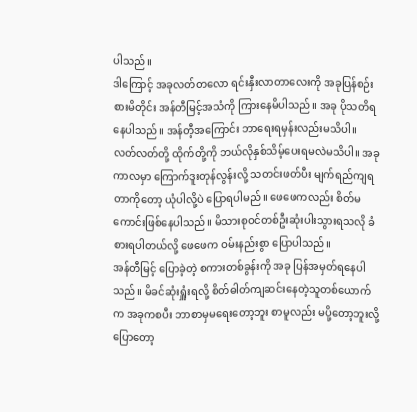ပါသည်။
ဒါကြောင့် အခုလတ်တလော ရင်းနှီးလာတာလေးကို အခုပြန်စဉ်းစားမိတိုင်း အန်တီမြင့်အသံကို ကြားနေမိပါသည်။ အခု ပိုသတိရနေပါသည်။ အန်တီ့အကြောင်း ဘာရေးရမှန်းလည်းမသိပါ။ လတ်လတ်တို့ ထိုက်တို့ကို ဘယ်လိုနှစ်သိမ့်ပေးရမလဲမသိပါ။ အခုကာလမှာ ကြောက်ဒူးတုန်လွန်းလို့ သတင်းဖတ်ပီး မျက်ရည်ကျရတာကိုတော့ ယုံပါလို့ပဲ ပြောရပါမည်။ ဖေဖေကလည်း စိတ်မကောင်းဖြစ်နေပါသည်။ မိသားစုဝင်တစ်ဦးဆုံးပါးသွားရသလို ခံစားရပါတယ်လို့ ဖေဖေက ဝမ်းနည်းစွာ ပြောပါသည်။
အန်တီမြင့် ပြောခဲ့တဲ့ စကားတစ်ခွန်းကို အခု ပြန်အမှတ်ရနေပါသည်။ မိခင်ဆုံးရှူံးရလို့ စိတ်ဓါတ်ကျဆင်းနေတဲ့သူတစ်ယောက်က အခုကစပီး ဘာစာမှမရေးတော့ဘူး စာမူလည်း မပို့တော့ဘူးလို့ပြောတော့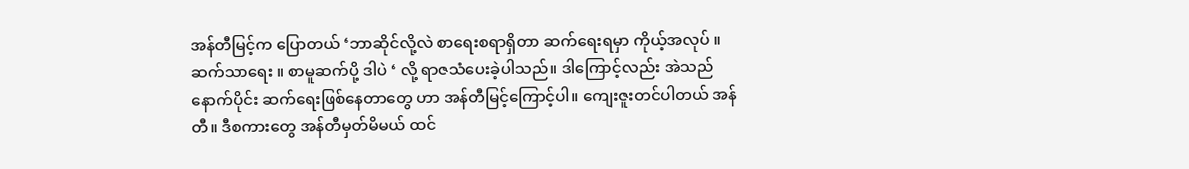အန်တီမြင့်က ပြောတယ် ‘ဘာဆိုင်လို့လဲ စာရေးစရာရှိတာ ဆက်ရေးရမှာ ကိုယ့်အလုပ် ။ ဆက်သာရေး ။ စာမူဆက်ပို့ ဒါပဲ ‘ လို့ ရာဇသံပေးခဲ့ပါသည်။ ဒါကြောင့်လည်း အဲသည်နောက်ပိုင်း ဆက်ရေးဖြစ်နေတာတွေ ဟာ အန်တီမြင့်ကြောင့်ပါ။ ကျေးဇူးတင်ပါတယ် အန်တီ။ ဒီစကားတွေ အန်တီမှတ်မိမယ် ထင်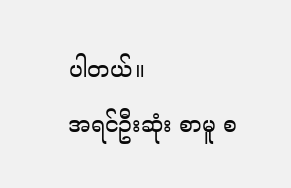ပါတယ်။
အရင်ဦးဆုံး စာမူ စ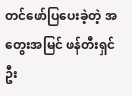တင်ဖော်ပြပေးခဲ့တဲ့ အတွေးအမြင် ဖန်တီးရှင် ဦး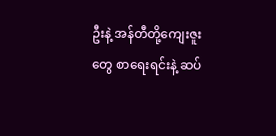ဦးနဲ့ အန်တီတို့ကျေးဇူးတွေ စာရေးရင်းနဲ့ ဆပ်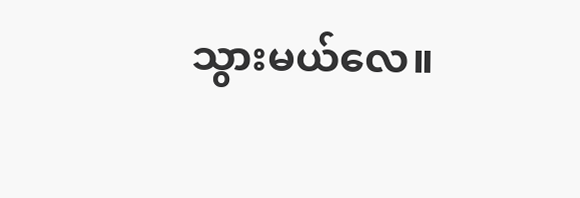သွားမယ်လေ။